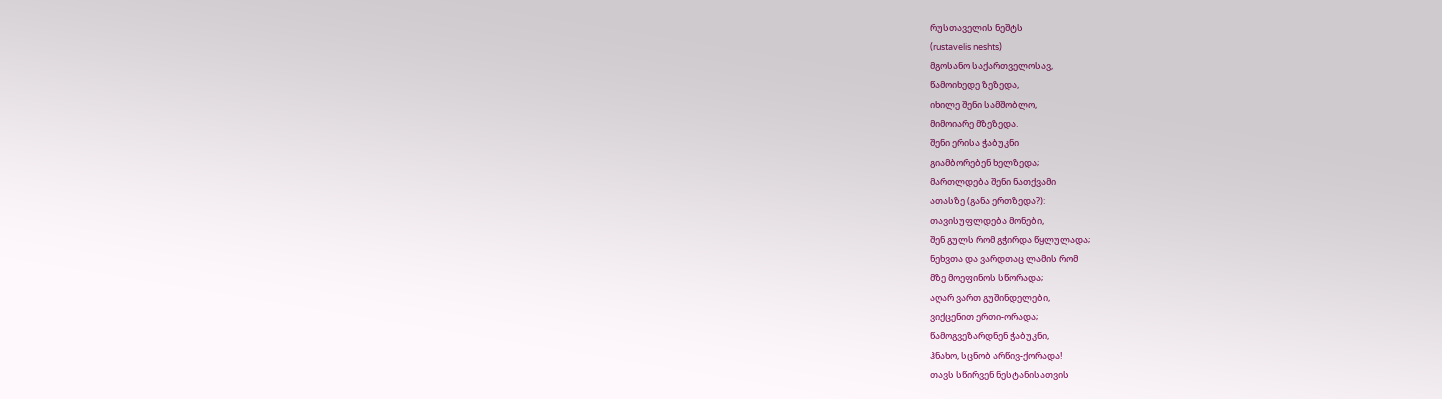რუსთაველის ნეშტს
(rustavelis neshts)
მგოსანო საქართველოსავ,
წამოიხედე ზეზედა,
იხილე შენი სამშობლო,
მიმოიარე მზეზედა.
შენი ერისა ჭაბუკნი
გიამბორებენ ხელზედა;
მართლდება შენი ნათქვამი
ათასზე (განა ერთზედა?):
თავისუფლდება მონები,
შენ გულს რომ გჭირდა წყლულადა;
ნეხვთა და ვარდთაც ლამის რომ
მზე მოეფინოს სწორადა;
აღარ ვართ გუშინდელები,
ვიქცენით ერთი-ორადა;
წამოგვეზარდნენ ჭაბუკნი,
ჰნახო, სცნობ არწივ-ქორადა!
თავს სწირვენ ნესტანისათვის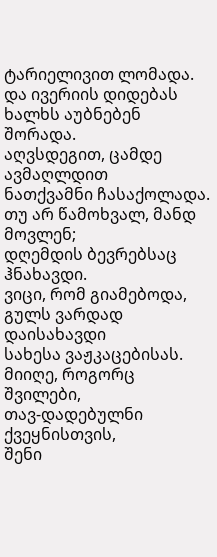ტარიელივით ლომადა.
და ივერიის დიდებას
ხალხს აუბნებენ შორადა.
აღვსდეგით, ცამდე ავმაღლდით
ნათქვამნი ჩასაქოლადა.
თუ არ წამოხვალ, მანდ მოვლენ;
დღემდის ბევრებსაც ჰნახავდი.
ვიცი, რომ გიამებოდა,
გულს ვარდად დაისახავდი
სახესა ვაჟკაცებისას.
მიიღე, როგორც შვილები,
თავ-დადებულნი ქვეყნისთვის,
შენი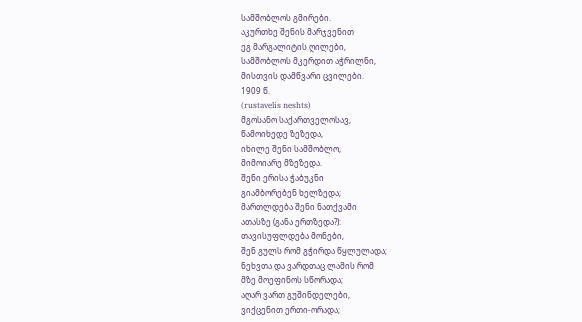სამშობლოს გმირები.
აკურთხე შენის მარჯვენით
ეგ მარგალიტის ღილები,
სამშობლოს მკერდით აჭრილნი,
მისთვის დამწვარი ცვილები.
1909 წ.
(rustavelis neshts)
მგოსანო საქართველოსავ,
წამოიხედე ზეზედა,
იხილე შენი სამშობლო,
მიმოიარე მზეზედა.
შენი ერისა ჭაბუკნი
გიამბორებენ ხელზედა;
მართლდება შენი ნათქვამი
ათასზე (განა ერთზედა?):
თავისუფლდება მონები,
შენ გულს რომ გჭირდა წყლულადა;
ნეხვთა და ვარდთაც ლამის რომ
მზე მოეფინოს სწორადა;
აღარ ვართ გუშინდელები,
ვიქცენით ერთი-ორადა;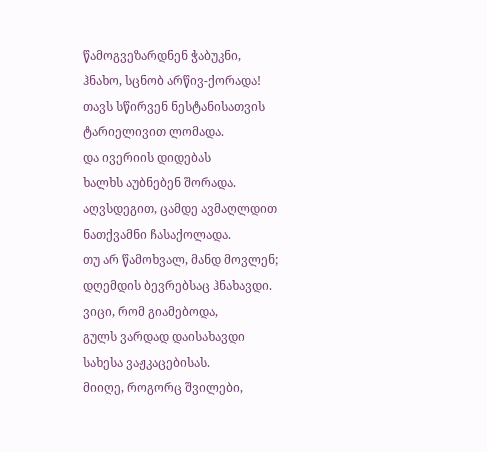წამოგვეზარდნენ ჭაბუკნი,
ჰნახო, სცნობ არწივ-ქორადა!
თავს სწირვენ ნესტანისათვის
ტარიელივით ლომადა.
და ივერიის დიდებას
ხალხს აუბნებენ შორადა.
აღვსდეგით, ცამდე ავმაღლდით
ნათქვამნი ჩასაქოლადა.
თუ არ წამოხვალ, მანდ მოვლენ;
დღემდის ბევრებსაც ჰნახავდი.
ვიცი, რომ გიამებოდა,
გულს ვარდად დაისახავდი
სახესა ვაჟკაცებისას.
მიიღე, როგორც შვილები,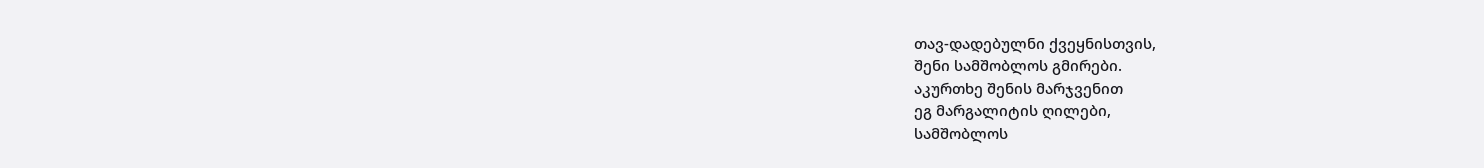თავ-დადებულნი ქვეყნისთვის,
შენი სამშობლოს გმირები.
აკურთხე შენის მარჯვენით
ეგ მარგალიტის ღილები,
სამშობლოს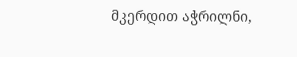მკერდით აჭრილნი,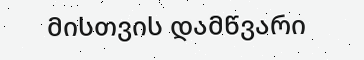მისთვის დამწვარი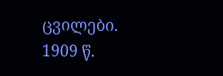ცვილები.
1909 წ.